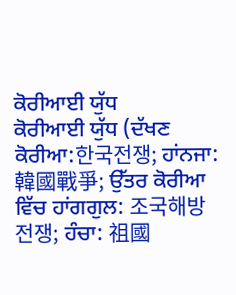ਕੋਰੀਆਈ ਯੁੱਧ
ਕੋਰੀਆਈ ਯੁੱਧ (ਦੱਖਣ ਕੋਰੀਆ:한국전쟁; ਹਾਂਨਜਾ: 韓國戰爭; ਉੱਤਰ ਕੋਰੀਆ ਵਿੱਚ ਹਾਂਗਗੁਲ: 조국해방전쟁; ਹੰਚਾ: 祖國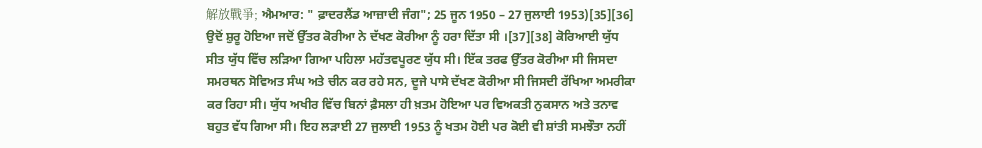解放戰爭; ਐਮਆਰ: " ਫ਼ਾਦਰਲੈਂਡ ਆਜ਼ਾਦੀ ਜੰਗ"; 25 ਜੂਨ 1950 – 27 ਜੁਲਾਈ 1953)[35][36] ਉਦੋਂ ਸ਼ੁਰੂ ਹੋਇਆ ਜਦੋਂ ਉੱਤਰ ਕੋਰੀਆ ਨੇ ਦੱਖਣ ਕੋਰੀਆ ਨੂੰ ਹਰਾ ਦਿੱਤਾ ਸੀ ।[37][38] ਕੋਰਿਆਈ ਯੁੱਧ ਸੀਤ ਯੁੱਧ ਵਿੱਚ ਲੜਿਆ ਗਿਆ ਪਹਿਲਾ ਮਹੱਤਵਪੂਰਣ ਯੁੱਧ ਸੀ। ਇੱਕ ਤਰਫ ਉੱਤਰ ਕੋਰੀਆ ਸੀ ਜਿਸਦਾ ਸਮਰਥਨ ਸੋਵਿਅਤ ਸੰਘ ਅਤੇ ਚੀਨ ਕਰ ਰਹੇ ਸਨ, ਦੂਜੇ ਪਾਸੇ ਦੱਖਣ ਕੋਰੀਆ ਸੀ ਜਿਸਦੀ ਰੱਖਿਆ ਅਮਰੀਕਾ ਕਰ ਰਿਹਾ ਸੀ। ਯੁੱਧ ਅਖੀਰ ਵਿੱਚ ਬਿਨਾਂ ਫ਼ੈਸਲਾ ਹੀ ਖ਼ਤਮ ਹੋਇਆ ਪਰ ਵਿਅਕਤੀ ਨੁਕਸਾਨ ਅਤੇ ਤਨਾਵ ਬਹੁਤ ਵੱਧ ਗਿਆ ਸੀ। ਇਹ ਲੜਾਈ 27 ਜੁਲਾਈ 1953 ਨੂੰ ਖਤਮ ਹੋਈ ਪਰ ਕੋਈ ਵੀ ਸ਼ਾਂਤੀ ਸਮਝੌਤਾ ਨਹੀਂ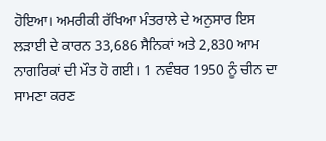ਹੋਇਆ। ਅਮਰੀਕੀ ਰੱਖਿਆ ਮੰਤਰਾਲੇ ਦੇ ਅਨੁਸਾਰ ਇਸ ਲੜਾਈ ਦੇ ਕਾਰਨ 33,686 ਸੈਨਿਕਾਂ ਅਤੇ 2,830 ਆਮ ਨਾਗਰਿਕਾਂ ਦੀ ਮੌਤ ਹੋ ਗਈ। 1 ਨਵੰਬਰ 1950 ਨੂੰ ਚੀਨ ਦਾ ਸਾਮਣਾ ਕਰਣ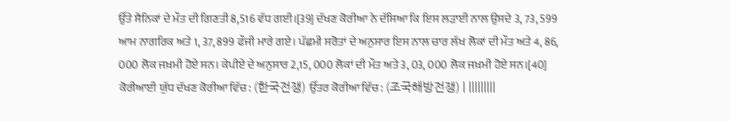ਉੱਤੇ ਸੈਨਿਕਾਂ ਦੇ ਮੌਤ ਦੀ ਗਿਣਤੀ 8,516 ਵੱਧ ਗਈ।[39] ਦੱਖਣ ਕੋਰੀਆ ਨੇ ਦੱਸਿਆ ਕਿ ਇਸ ਲੜਾਈ ਨਾਲ ਉਸਦੇ 3, 73, 599 ਆਮ ਨਾਗਰਿਕ ਅਤੇ 1, 37, 899 ਫੌਜੀ ਮਾਰੇ ਗਏ। ਪੱਛਮੀ ਸਰੋਤਾਂ ਦੇ ਅਨੁਸਾਰ ਇਸ ਨਾਲ ਚਾਰ ਲੱਖ ਲੋਕਾਂ ਦੀ ਮੌਤ ਅਤੇ 4, 86, 000 ਲੋਕ ਜਖ਼ਮੀ ਹੋਏ ਸਨ। ਕੇਪੀਏ ਦੇ ਅਨੁਸਾਰ 2,15, 000 ਲੋਕਾਂ ਦੀ ਮੌਤ ਅਤੇ 3, 03, 000 ਲੋਕ ਜਖ਼ਮੀ ਹੋਏ ਸਨ।[40]
ਕੋਰੀਆਈ ਯੁੱਧ ਦੱਖਣ ਕੋਰੀਆ ਵਿੱਚ: (한국전쟁) ਉੱਤਰ ਕੋਰੀਆ ਵਿੱਚ: (조국해방전쟁) | |||||||||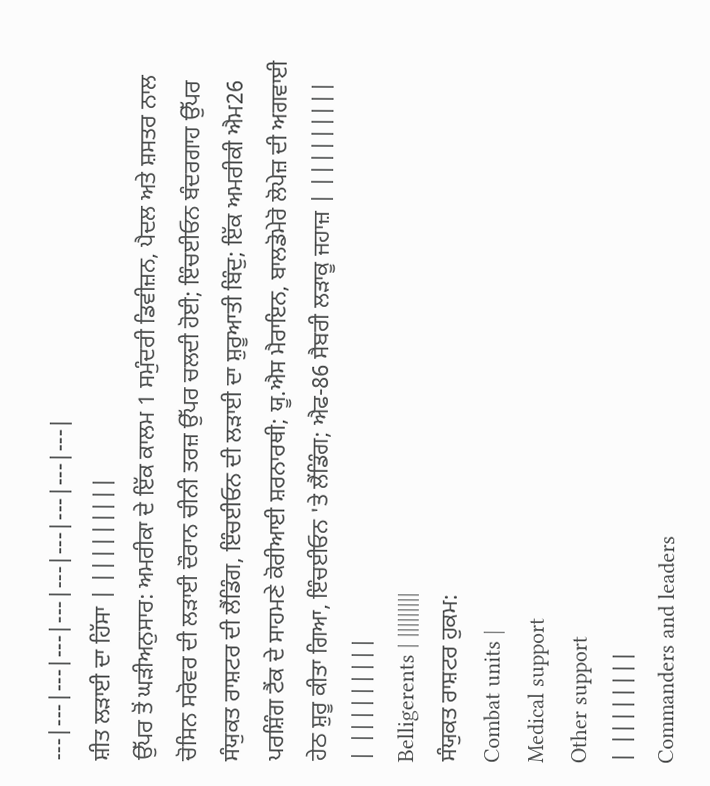---|---|---|---|---|---|---|---|---|---|
ਸ਼ੀਤ ਲੜਾਈ ਦਾ ਹਿੱਸਾ | |||||||||
ਉੱਪਰ ਤੋਂ ਘੜੀਅਨੁਸਾਰ: ਅਮਰੀਕਾ ਦੇ ਇੱਕ ਕਾਲਮ 1 ਸਮੁੰਦਰੀ ਡਿਵੀਜ਼ਨ, ਪੈਦਲ ਅਤੇ ਸ਼ਸਤਰ ਨਾਲ ਚੋਸਿਨ ਸਰੋਵਰ ਦੀ ਲੜਾਈ ਦੌਰਾਨ ਚੀਨੀ ਤਰਜ਼ ਉੱਪਰ ਚਲਦੀ ਹੋਈ; ਇੰਚਈਓਨ ਬੰਦਰਗਾਹ ਉੱਪਰ ਸੰਯੁਕਤ ਰਾਸ਼ਟਰ ਦੀ ਲੈਂਡਿੰਗ, ਇੰਚਈਓਨ ਦੀ ਲੜਾਈ ਦਾ ਸ਼ੁਰੂਆਤੀ ਬਿੰਦੁ; ਇੱਕ ਅਮਰੀਕੀ ਐਮ26 ਪਰਸ਼ਿੰਗ ਟੈਂਕ ਦੇ ਸਾਹਮਣੇ ਕੋਰੀਆਈ ਸ਼ਰਨਾਰਥੀ; ਯੂ.ਐਸ ਮੈਰਾਇਨ, ਬਾਲਡੋਮੇਰੋ ਲੋਪੇਜ਼ ਦੀ ਅਗਵਾਈ ਹੇਠ ਸ਼ੁਰੂ ਕੀਤਾ ਗਿਆ, ਇੰਚਈਓਨ 'ਤੇ ਲੈਂਡਿੰਗ; ਐਫ-86 ਸੈਬਰੀ ਲੜਾਕੂ ਜਹਾਜ਼ | |||||||||
| |||||||||
Belligerents | |||||||||
ਸੰਯੁਕਤ ਰਾਸ਼ਟਰ ਹੁਕਮ:
Combat units |
Medical support
Other support
| ||||||||
Commanders and leaders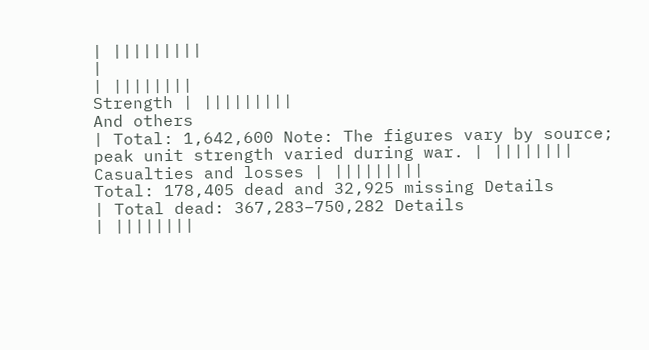| |||||||||
|
| ||||||||
Strength | |||||||||
And others
| Total: 1,642,600 Note: The figures vary by source; peak unit strength varied during war. | ||||||||
Casualties and losses | |||||||||
Total: 178,405 dead and 32,925 missing Details
| Total dead: 367,283–750,282 Details
| ||||||||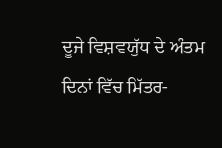ਦੂਜੇ ਵਿਸ਼ਵਯੁੱਧ ਦੇ ਅੰਤਮ ਦਿਨਾਂ ਵਿੱਚ ਮਿੱਤਰ-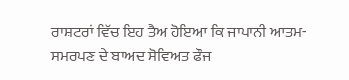ਰਾਸ਼ਟਰਾਂ ਵਿੱਚ ਇਹ ਤੈਅ ਹੋਇਆ ਕਿ ਜਾਪਾਨੀ ਆਤਮ-ਸਮਰਪਣ ਦੇ ਬਾਅਦ ਸੋਵਿਅਤ ਫੌਜ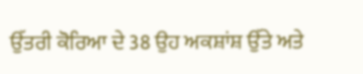ਉੱਤਰੀ ਕੋਰਿਆ ਦੇ 38 ਉਹ ਅਕਸ਼ਾਂਸ਼ ਉੱਤੇ ਅਤੇ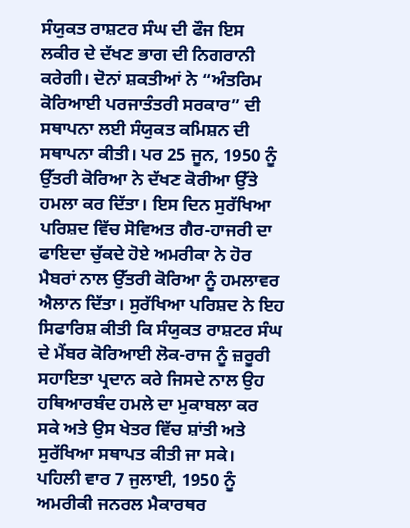ਸੰਯੁਕਤ ਰਾਸ਼ਟਰ ਸੰਘ ਦੀ ਫੌਜ ਇਸ ਲਕੀਰ ਦੇ ਦੱਖਣ ਭਾਗ ਦੀ ਨਿਗਰਾਨੀ ਕਰੇਗੀ। ਦੋਨਾਂ ਸ਼ਕਤੀਆਂ ਨੇ “ਅੰਤਰਿਮ ਕੋਰਿਆਈ ਪਰਜਾਤੰਤਰੀ ਸਰਕਾਰ” ਦੀ ਸਥਾਪਨਾ ਲਈ ਸੰਯੁਕਤ ਕਮਿਸ਼ਨ ਦੀ ਸਥਾਪਨਾ ਕੀਤੀ। ਪਰ 25 ਜੂਨ, 1950 ਨੂੰ ਉੱਤਰੀ ਕੋਰਿਆ ਨੇ ਦੱਖਣ ਕੋਰੀਆ ਉੱਤੇ ਹਮਲਾ ਕਰ ਦਿੱਤਾ। ਇਸ ਦਿਨ ਸੁਰੱਖਿਆ ਪਰਿਸ਼ਦ ਵਿੱਚ ਸੋਵਿਅਤ ਗੈਰ-ਹਾਜਰੀ ਦਾ ਫਾਇਦਾ ਚੁੱਕਦੇ ਹੋਏ ਅਮਰੀਕਾ ਨੇ ਹੋਰ ਮੈਬਰਾਂ ਨਾਲ ਉੱਤਰੀ ਕੋਰਿਆ ਨੂੰ ਹਮਲਾਵਰ ਐਲਾਨ ਦਿੱਤਾ। ਸੁਰੱਖਿਆ ਪਰਿਸ਼ਦ ਨੇ ਇਹ ਸਿਫਾਰਿਸ਼ ਕੀਤੀ ਕਿ ਸੰਯੁਕਤ ਰਾਸ਼ਟਰ ਸੰਘ ਦੇ ਮੈਂਬਰ ਕੋਰਿਆਈ ਲੋਕ-ਰਾਜ ਨੂੰ ਜ਼ਰੂਰੀ ਸਹਾਇਤਾ ਪ੍ਰਦਾਨ ਕਰੇ ਜਿਸਦੇ ਨਾਲ ਉਹ ਹਥਿਆਰਬੰਦ ਹਮਲੇ ਦਾ ਮੁਕਾਬਲਾ ਕਰ ਸਕੇ ਅਤੇ ਉਸ ਖੇਤਰ ਵਿੱਚ ਸ਼ਾਂਤੀ ਅਤੇ ਸੁਰੱਖਿਆ ਸਥਾਪਤ ਕੀਤੀ ਜਾ ਸਕੇ। ਪਹਿਲੀ ਵਾਰ 7 ਜੁਲਾਈ, 1950 ਨੂੰ ਅਮਰੀਕੀ ਜਨਰਲ ਮੈਕਾਰਥਰ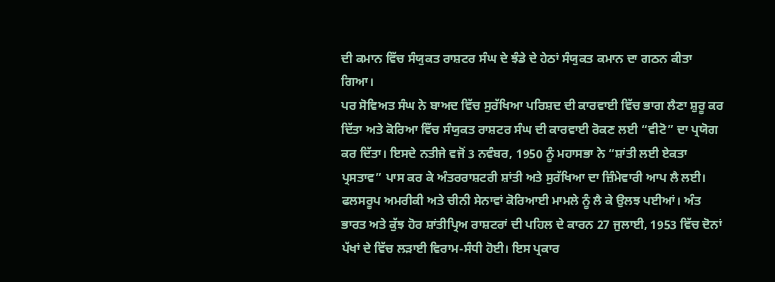ਦੀ ਕਮਾਨ ਵਿੱਚ ਸੰਯੁਕਤ ਰਾਸ਼ਟਰ ਸੰਘ ਦੇ ਝੰਡੇ ਦੇ ਹੇਠਾਂ ਸੰਯੁਕਤ ਕਮਾਨ ਦਾ ਗਠਨ ਕੀਤਾ ਗਿਆ।
ਪਰ ਸੋਵਿਅਤ ਸੰਘ ਨੇ ਬਾਅਦ ਵਿੱਚ ਸੁਰੱਖਿਆ ਪਰਿਸ਼ਦ ਦੀ ਕਾਰਵਾਈ ਵਿੱਚ ਭਾਗ ਲੈਣਾ ਸ਼ੁਰੂ ਕਰ ਦਿੱਤਾ ਅਤੇ ਕੋਰਿਆ ਵਿੱਚ ਸੰਯੁਕਤ ਰਾਸ਼ਟਰ ਸੰਘ ਦੀ ਕਾਰਵਾਈ ਰੋਕਣ ਲਈ “ਵੀਟੋ” ਦਾ ਪ੍ਰਯੋਗ ਕਰ ਦਿੱਤਾ। ਇਸਦੇ ਨਤੀਜੇ ਵਜੋਂ 3 ਨਵੰਬਰ, 1950 ਨੂੰ ਮਹਾਸਭਾ ਨੇ “ਸ਼ਾਂਤੀ ਲਈ ਏਕਤਾ ਪ੍ਰਸਤਾਵ” ਪਾਸ ਕਰ ਕੇ ਅੰਤਰਰਾਸ਼ਟਰੀ ਸ਼ਾਂਤੀ ਅਤੇ ਸੁਰੱਖਿਆ ਦਾ ਜ਼ਿੰਮੇਵਾਰੀ ਆਪ ਲੈ ਲਈ। ਫਲਸਰੂਪ ਅਮਰੀਕੀ ਅਤੇ ਚੀਨੀ ਸੇਨਾਵਾਂ ਕੋਰਿਆਈ ਮਾਮਲੇ ਨੂੰ ਲੈ ਕੇ ਉਲਝ ਪਈਆਂ। ਅੰਤ ਭਾਰਤ ਅਤੇ ਕੁੱਝ ਹੋਰ ਸ਼ਾਂਤੀਪ੍ਰਿਅ ਰਾਸ਼ਟਰਾਂ ਦੀ ਪਹਿਲ ਦੇ ਕਾਰਨ 27 ਜੁਲਾਈ, 1953 ਵਿੱਚ ਦੋਨਾਂ ਪੱਖਾਂ ਦੇ ਵਿੱਚ ਲੜਾਈ ਵਿਰਾਮ-ਸੰਧੀ ਹੋਈ। ਇਸ ਪ੍ਰਕਾਰ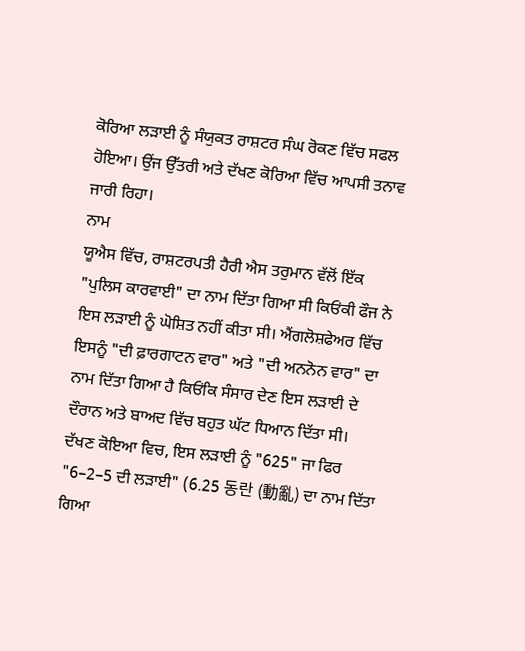ਕੋਰਿਆ ਲੜਾਈ ਨੂੰ ਸੰਯੁਕਤ ਰਾਸ਼ਟਰ ਸੰਘ ਰੋਕਣ ਵਿੱਚ ਸਫਲ ਹੋਇਆ। ਉਂਜ ਉੱਤਰੀ ਅਤੇ ਦੱਖਣ ਕੋਰਿਆ ਵਿੱਚ ਆਪਸੀ ਤਨਾਵ ਜਾਰੀ ਰਿਹਾ।
ਨਾਮ
ਯੂਐਸ ਵਿੱਚ, ਰਾਸ਼ਟਰਪਤੀ ਹੈਰੀ ਐਸ ਤਰੁਮਾਨ ਵੱਲੋਂ ਇੱਕ "ਪੁਲਿਸ ਕਾਰਵਾਈ" ਦਾ ਨਾਮ ਦਿੱਤਾ ਗਿਆ ਸੀ ਕਿਓਂਕੀ ਫੌਜ ਨੇ ਇਸ ਲੜਾਈ ਨੂੰ ਘੋਸ਼ਿਤ ਨਹੀਂ ਕੀਤਾ ਸੀ। ਐਂਗਲੋਸ਼ਫੇਅਰ ਵਿੱਚ ਇਸਨੂੰ "ਦੀ ਫ਼ਾਰਗਾਟਨ ਵਾਰ" ਅਤੇ "ਦੀ ਅਨਨੋਨ ਵਾਰ" ਦਾ ਨਾਮ ਦਿੱਤਾ ਗਿਆ ਹੈ ਕਿਓਂਕਿ ਸੰਸਾਰ ਦੇਣ ਇਸ ਲੜਾਈ ਦੇ ਦੌਰਾਨ ਅਤੇ ਬਾਅਦ ਵਿੱਚ ਬਹੁਤ ਘੱਟ ਧਿਆਨ ਦਿੱਤਾ ਸੀ।
ਦੱਖਣ ਕੋਇਆ ਵਿਚ, ਇਸ ਲੜਾਈ ਨੂੰ "625" ਜਾ ਫਿਰ "6–2–5 ਦੀ ਲੜਾਈ" (6.25 동란 (動亂) ਦਾ ਨਾਮ ਦਿੱਤਾ ਗਿਆ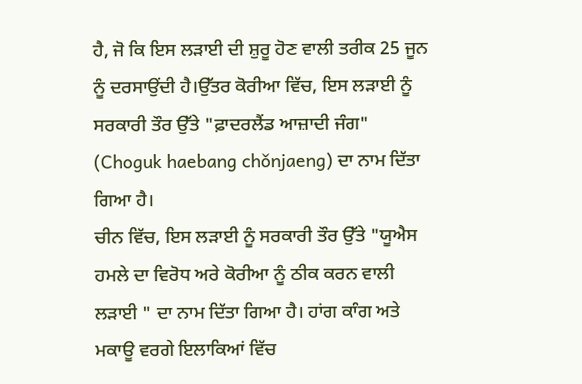ਹੈ, ਜੋ ਕਿ ਇਸ ਲੜਾਈ ਦੀ ਸ਼ੁਰੂ ਹੋਣ ਵਾਲੀ ਤਰੀਕ 25 ਜੂਨ ਨੂੰ ਦਰਸਾਉਂਦੀ ਹੈ।ਉੱਤਰ ਕੋਰੀਆ ਵਿੱਚ, ਇਸ ਲੜਾਈ ਨੂੰ ਸਰਕਾਰੀ ਤੌਰ ਉੱਤੇ "ਫ਼ਾਦਰਲੈਂਡ ਆਜ਼ਾਦੀ ਜੰਗ" (Choguk haebang chǒnjaeng) ਦਾ ਨਾਮ ਦਿੱਤਾ ਗਿਆ ਹੈ।
ਚੀਨ ਵਿੱਚ, ਇਸ ਲੜਾਈ ਨੂੰ ਸਰਕਾਰੀ ਤੌਰ ਉੱਤੇ "ਯੂਐਸ ਹਮਲੇ ਦਾ ਵਿਰੋਧ ਅਰੇ ਕੋਰੀਆ ਨੂੰ ਠੀਕ ਕਰਨ ਵਾਲੀ ਲੜਾਈ " ਦਾ ਨਾਮ ਦਿੱਤਾ ਗਿਆ ਹੈ। ਹਾਂਗ ਕਾੰਗ ਅਤੇ ਮਕਾਊ ਵਰਗੇ ਇਲਾਕਿਆਂ ਵਿੱਚ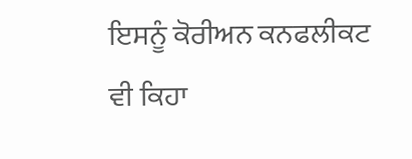ਇਸਨੂੰ ਕੋਰੀਅਨ ਕਨਫਲੀਕਟ ਵੀ ਕਿਹਾ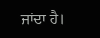ਜਾਂਦਾ ਹੈ।